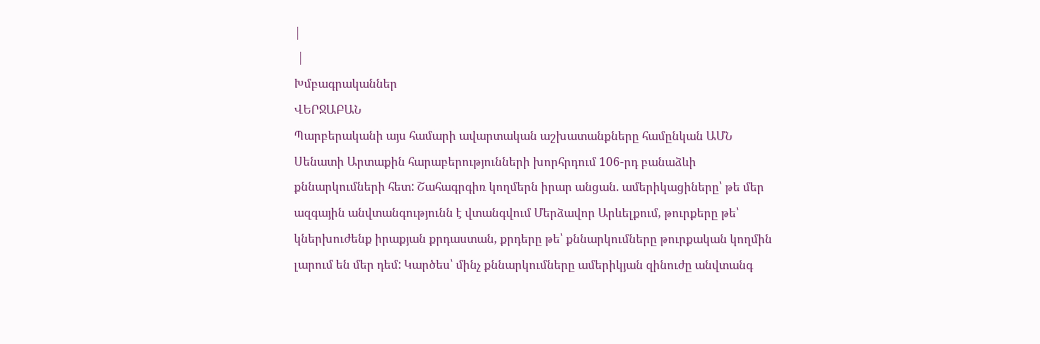|
 |
Խմբագրականներ
ՎԵՐՋԱԲԱՆ
Պարբերականի այս համարի ավարտական աշխատանքները համընկան ԱՄՆ
Սենատի Արտաքին հարաբերությունների խորհրդում 106-րդ բանաձևի
քննարկումների հետ: Շահագրգիռ կողմերն իրար անցան. ամերիկացիները՝ թե մեր
ազգային անվտանգությունն է վտանգվում Մերձավոր Արևելքում, թուրքերը թե՝
կներխուժենք իրաքյան քրդաստան, քրդերը թե՝ քննարկումները թուրքական կողմին
լարում են մեր դեմ: Կարծես՝ մինչ քննարկումները ամերիկյան զինուժը անվտանգ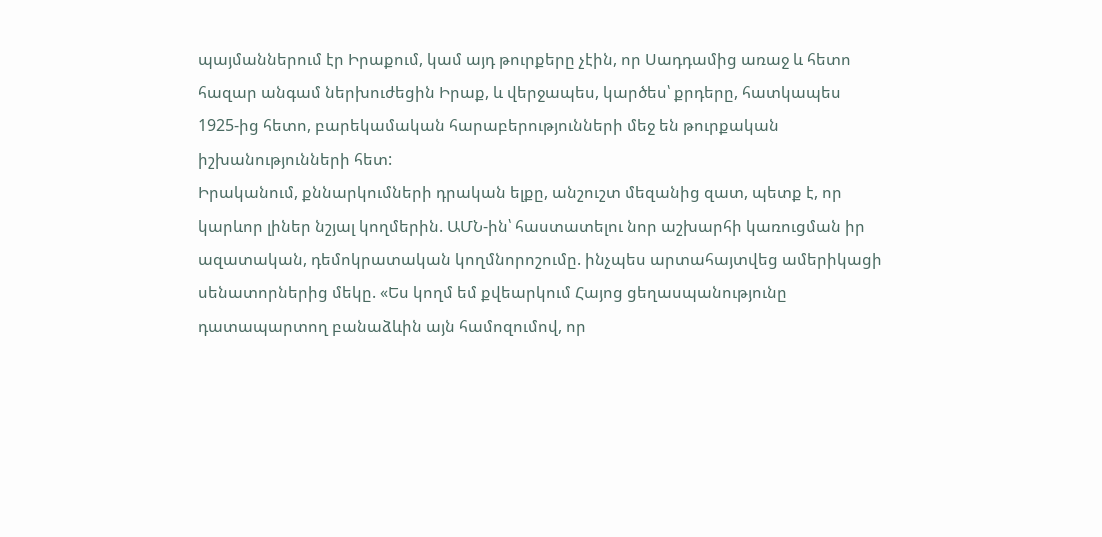պայմաններում էր Իրաքում, կամ այդ թուրքերը չէին, որ Սադդամից առաջ և հետո
հազար անգամ ներխուժեցին Իրաք, և վերջապես, կարծես՝ քրդերը, հատկապես
1925-ից հետո, բարեկամական հարաբերությունների մեջ են թուրքական
իշխանությունների հետ:
Իրականում, քննարկումների դրական ելքը, անշուշտ մեզանից զատ, պետք է, որ
կարևոր լիներ նշյալ կողմերին. ԱՄՆ-ին՝ հաստատելու նոր աշխարհի կառուցման իր
ազատական, դեմոկրատական կողմնորոշումը. ինչպես արտահայտվեց ամերիկացի
սենատորներից մեկը. «Ես կողմ եմ քվեարկում Հայոց ցեղասպանությունը
դատապարտող բանաձևին այն համոզումով, որ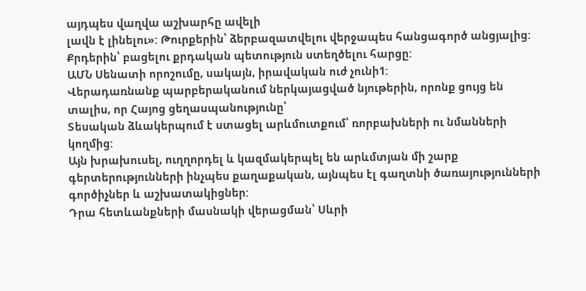այդպես վաղվա աշխարհը ավելի
լավն է լինելու»: Թուրքերին՝ ձերբազատվելու վերջապես հանցագործ անցյալից:
Քրդերին՝ բացելու քրդական պետություն ստեղծելու հարցը:
ԱՄՆ Սենատի որոշումը, սակայն, իրավական ուժ չունի1:
Վերադառնանք պարբերականում ներկայացված նյութերին, որոնք ցույց են
տալիս, որ Հայոց ցեղասպանությունը՝
Տեսական ձևակերպում է ստացել արևմուտքում՝ ռորբախների ու նմանների
կողմից:
Այն խրախուսել, ուղղորդել և կազմակերպել են արևմտյան մի շարք
գերտերությունների ինչպես քաղաքական, այնպես էլ գաղտնի ծառայությունների
գործիչներ և աշխատակիցներ:
Դրա հետևանքների մասնակի վերացման՝ Սևրի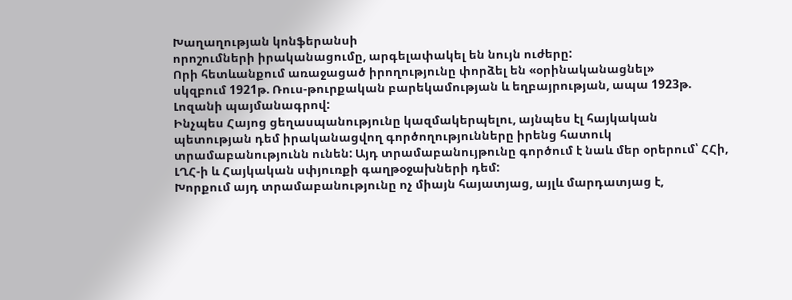Խաղաղության կոնֆերանսի
որոշումների իրականացումը, արգելափակել են նույն ուժերը:
Որի հետևանքում առաջացած իրողությունը փորձել են «օրինականացնել»
սկզբում 1921թ. Ռուս-թուրքական բարեկամության և եղբայրության, ապա 1923թ.
Լոզանի պայմանագրով:
Ինչպես Հայոց ցեղասպանությունը կազմակերպելու, այնպես էլ հայկական
պետության դեմ իրականացվող գործողությունները իրենց հատուկ
տրամաբանությունն ունեն: Այդ տրամաբանույթունը գործում է նաև մեր օրերում՝ ՀՀի,
ԼՂՀ-ի և Հայկական սփյուռքի գաղթօջախների դեմ:
Խորքում այդ տրամաբանությունը ոչ միայն հայատյաց, այլև մարդատյաց է,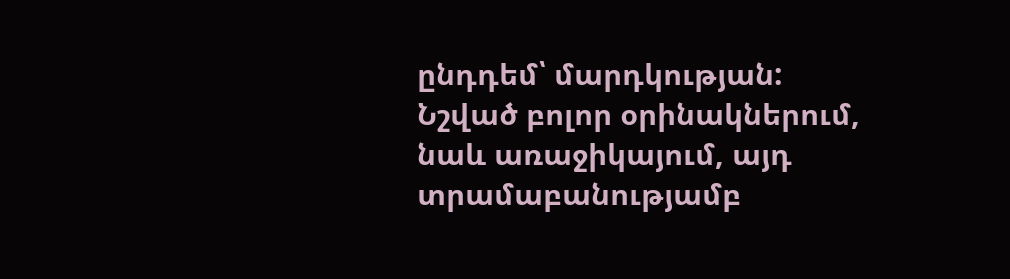ընդդեմ՝ մարդկության:
Նշված բոլոր օրինակներում, նաև առաջիկայում, այդ տրամաբանությամբ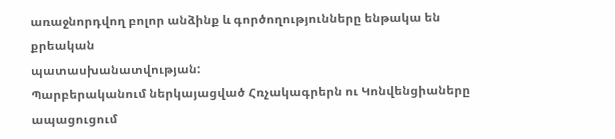առաջնորդվող բոլոր անձինք և գործողությունները ենթակա են քրեական
պատասխանատվության:
Պարբերականում ներկայացված Հռչակագրերն ու Կոնվենցիաները ապացուցում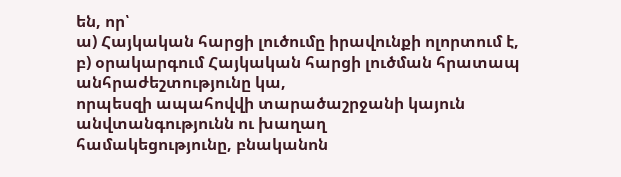են, որ՝
ա) Հայկական հարցի լուծումը իրավունքի ոլորտում է,
բ) օրակարգում Հայկական հարցի լուծման հրատապ անհրաժեշտությունը կա,
որպեսզի ապահովվի տարածաշրջանի կայուն անվտանգությունն ու խաղաղ
համակեցությունը, բնականոն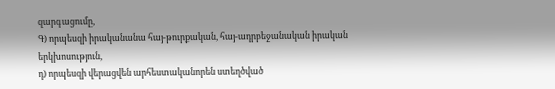զարգացումը,
Գ) որպեսզի իրականանա հայ-թուրքական, հայ-ադրբեջանական իրական
երկխոսություն,
դ) որպեսզի վերացվեն արհեստականորեն ստեղծված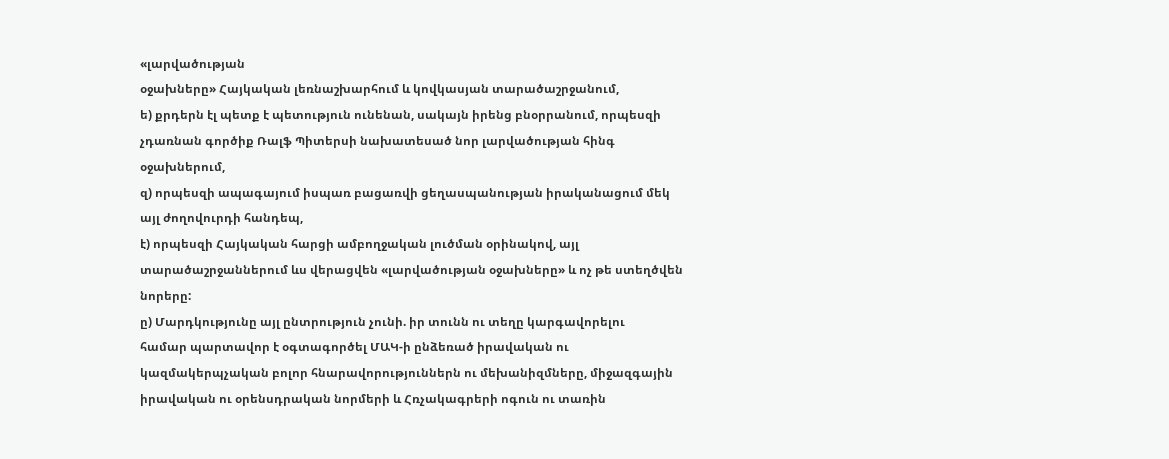«լարվածության
օջախները» Հայկական լեռնաշխարհում և կովկասյան տարածաշրջանում,
ե) քրդերն էլ պետք է պետություն ունենան, սակայն իրենց բնօրրանում, որպեսզի
չդառնան գործիք Ռալֆ Պիտերսի նախատեսած նոր լարվածության հինգ
օջախներում,
զ) որպեսզի ապագայում իսպառ բացառվի ցեղասպանության իրականացում մեկ
այլ ժողովուրդի հանդեպ,
է) որպեսզի Հայկական հարցի ամբողջական լուծման օրինակով, այլ
տարածաշրջաններում ևս վերացվեն «լարվածության օջախները» և ոչ թե ստեղծվեն
նորերը:
ը) Մարդկությունը այլ ընտրություն չունի. իր տունն ու տեղը կարգավորելու
համար պարտավոր է օգտագործել ՄԱԿ-ի ընձեռած իրավական ու
կազմակերպչական բոլոր հնարավորություններն ու մեխանիզմները, միջազգային
իրավական ու օրենսդրական նորմերի և Հռչակագրերի ոգուն ու տառին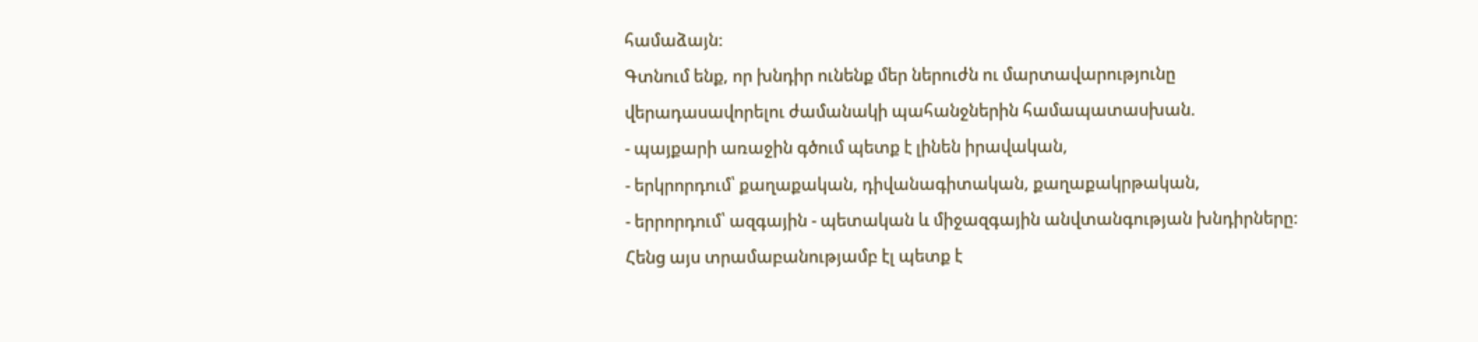համաձայն:
Գտնում ենք, որ խնդիր ունենք մեր ներուժն ու մարտավարությունը
վերադասավորելու ժամանակի պահանջներին համապատասխան.
- պայքարի առաջին գծում պետք է լինեն իրավական,
- երկրորդում՝ քաղաքական, դիվանագիտական, քաղաքակրթական,
- երրորդում՝ ազգային - պետական և միջազգային անվտանգության խնդիրները:
Հենց այս տրամաբանությամբ էլ պետք է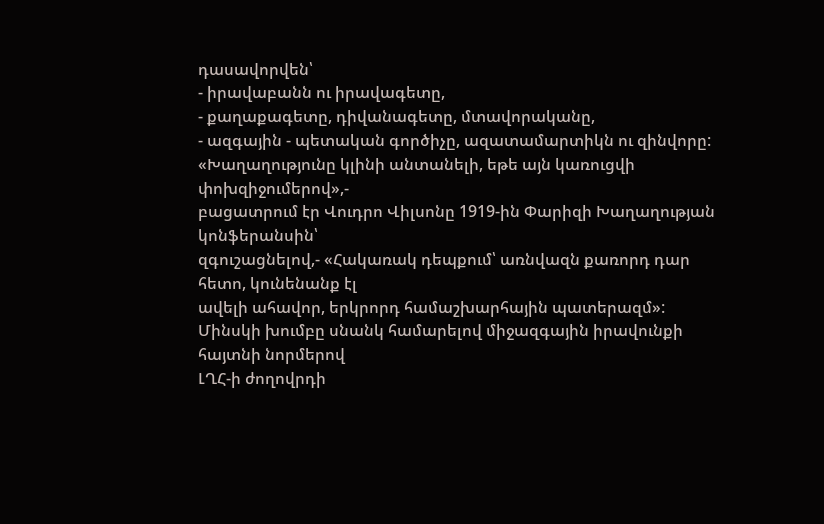դասավորվեն՝
- իրավաբանն ու իրավագետը,
- քաղաքագետը, դիվանագետը, մտավորականը,
- ազգային - պետական գործիչը, ազատամարտիկն ու զինվորը:
«Խաղաղությունը կլինի անտանելի, եթե այն կառուցվի փոխզիջումերով»,-
բացատրում էր Վուդրո Վիլսոնը 1919-ին Փարիզի Խաղաղության կոնֆերանսին՝
զգուշացնելով,- «Հակառակ դեպքում՝ առնվազն քառորդ դար հետո, կունենանք էլ
ավելի ահավոր, երկրորդ համաշխարհային պատերազմ»:
Մինսկի խումբը սնանկ համարելով միջազգային իրավունքի հայտնի նորմերով
ԼՂՀ-ի ժողովրդի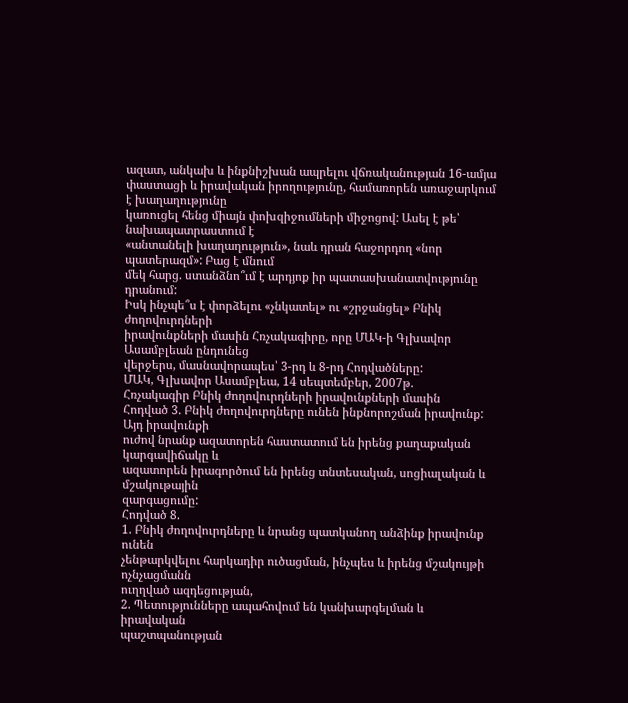ազատ, անկախ և ինքնիշխան ապրելու վճռականության 16-ամյա
փաստացի և իրավական իրողությունը, համառորեն առաջարկում է խաղաղությունը
կառուցել հենց միայն փոխզիջումների միջոցով: Ասել է թե՝ նախապատրաստում է
«անտանելի խաղաղություն», նաև դրան հաջորդող «նոր պատերազմ»: Բաց է մնում
մեկ հարց. ստանձնո՞ւմ է արդյոք իր պատասխանատվությունը դրանում:
Իսկ ինչպե՞ս է փորձելու «չնկատել» ու «շրջանցել» Բնիկ ժողովուրդների
իրավունքների մասին Հռչակագիրը, որը ՄԱԿ-ի Գլխավոր Ասամբլեան ընդունեց
վերջերս, մասնավորապես՝ 3-րդ և 8-րդ Հոդվածները:
ՄԱԿ, Գլխավոր Ասամբլեա, 14 սեպտեմբեր, 2007թ.
Հռչակագիր Բնիկ ժողովուրդների իրավունքների մասին
Հոդված 3. Բնիկ ժողովուրդները ունեն ինքնորոշման իրավունք: Այդ իրավունքի
ուժով նրանք ազատորեն հաստատում են իրենց քաղաքական կարգավիճակը և
ազատորեն իրագործում են իրենց տնտեսական, սոցիալական և մշակութային
զարգացումը:
Հոդված 8.
1. Բնիկ ժողովուրդները և նրանց պատկանող անձինք իրավունք ունեն
չենթարկվելու հարկադիր ուծացման, ինչպես և իրենց մշակույթի ոչնչացմանն
ուղղված ազդեցության,
2. Պետությունները ապահովում են կանխարգելման և իրավական
պաշտպանության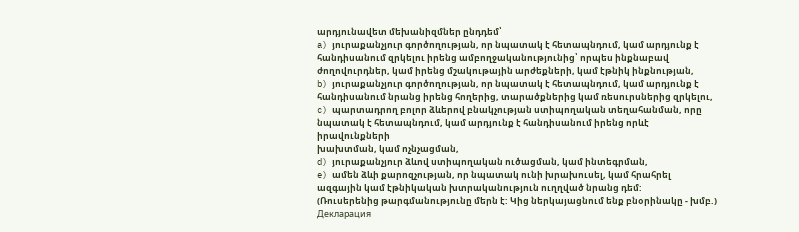արդյունավետ մեխանիզմներ ընդդեմ՝
a) յուրաքանչյուր գործողության, որ նպատակ է հետապնդում, կամ արդյունք է
հանդիսանում զրկելու իրենց ամբողջականությունից՝ որպես ինքնաբավ
ժողովուրդներ, կամ իրենց մշակութային արժեքների, կամ էթնիկ ինքնության,
b) յուրաքանչյուր գործողության, որ նպատակ է հետապնդում, կամ արդյունք է
հանդիսանում նրանց իրենց հողերից, տարածքներից կամ ռեսուրսներից զրկելու,
c) պարտադրող բոլոր ձևերով բնակչության ստիպողական տեղահանման, որը
նպատակ է հետապնդում, կամ արդյունք է հանդիսանում իրենց որևէ իրավունքների
խախտման, կամ ոչնչացման,
d) յուրաքանչյուր ձևով ստիպողական ուծացման, կամ ինտեգրման,
e) ամեն ձևի քարոզչության, որ նպատակ ունի խրախուսել, կամ հրահրել
ազգային կամ էթնիկական խտրականություն ուղղված նրանց դեմ:
(Ռուսերենից թարգմանությունը մերն է: Կից ներկայացնում ենք բնօրինակը - խմբ.)
Декларация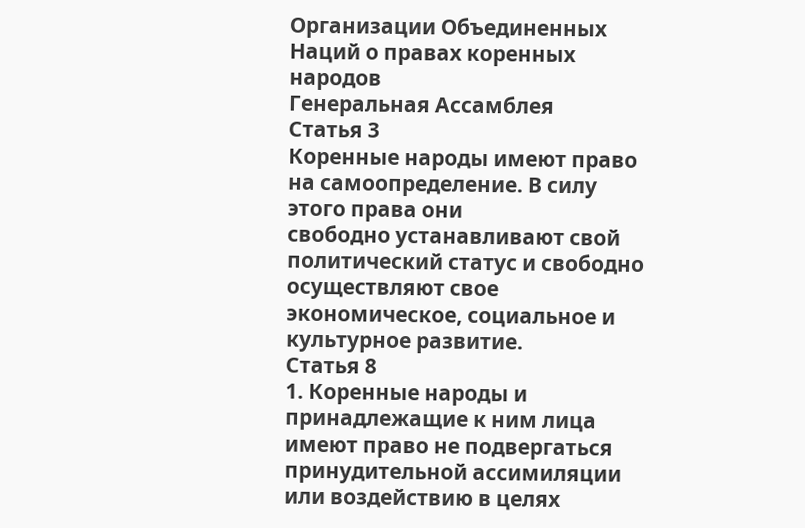Организации Объединенных Наций о правах коренных народов
Генеральная Ассамблея
Статья 3
Коренные народы имеют право на самоопределение. В силу этого права они
свободно устанавливают свой политический статус и свободно осуществляют свое
экономическое, социальное и культурное развитие.
Статья 8
1. Коренные народы и принадлежащие к ним лица имеют право не подвергаться
принудительной ассимиляции или воздействию в целях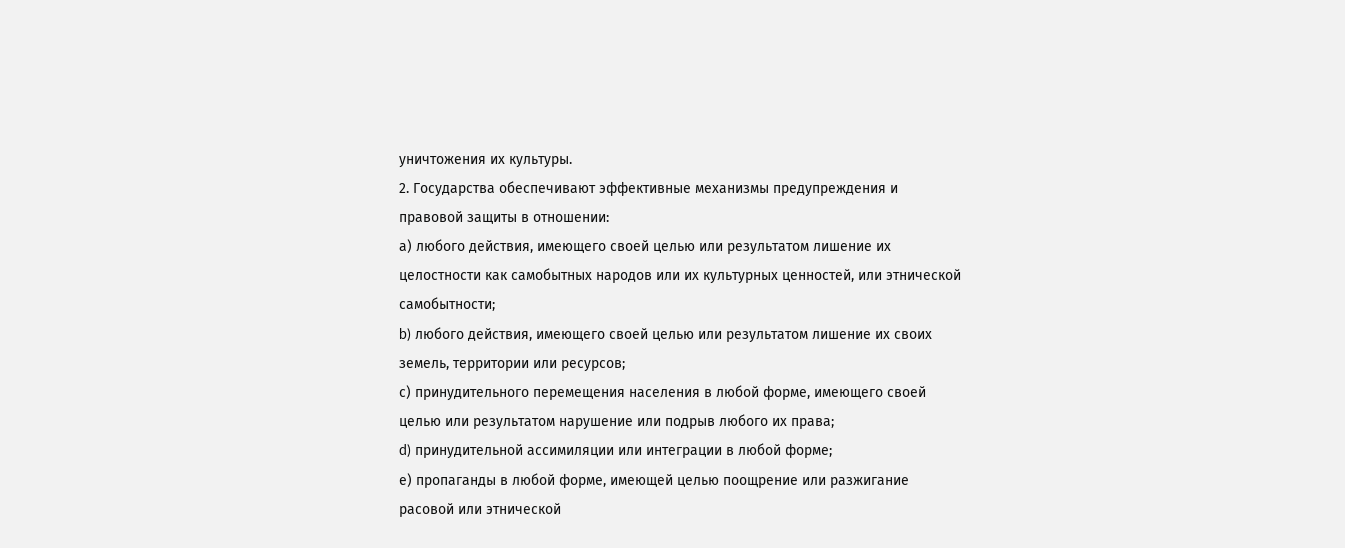уничтожения их культуры.
2. Государства обеспечивают эффективные механизмы предупреждения и
правовой защиты в отношении:
а) любого действия, имеющего своей целью или результатом лишение их
целостности как самобытных народов или их культурных ценностей, или этнической
самобытности;
b) любого действия, имеющего своей целью или результатом лишение их своих
земель, территории или ресурсов;
с) принудительного перемещения населения в любой форме, имеющего своей
целью или результатом нарушение или подрыв любого их права;
d) принудительной ассимиляции или интеграции в любой форме;
е) пропаганды в любой форме, имеющей целью поощрение или разжигание
расовой или этнической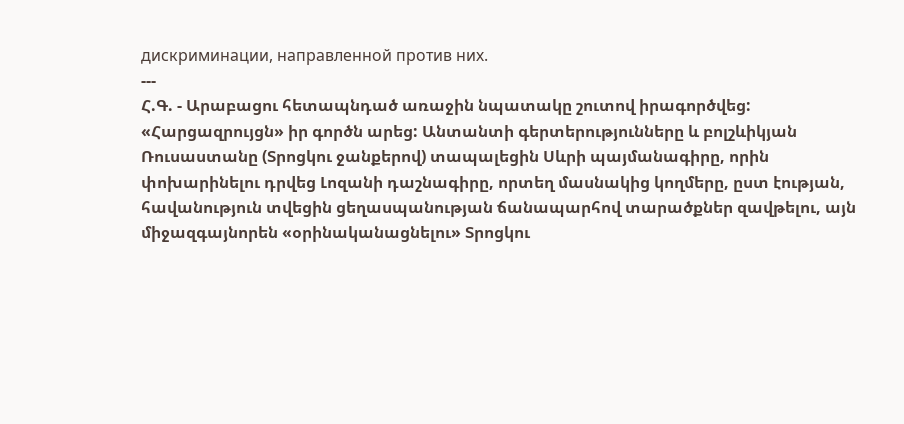дискриминации, направленной против них.
---
Հ.Գ. - Արաբացու հետապնդած առաջին նպատակը շուտով իրագործվեց:
«Հարցազրույցն» իր գործն արեց: Անտանտի գերտերությունները և բոլշևիկյան
Ռուսաստանը (Տրոցկու ջանքերով) տապալեցին Սևրի պայմանագիրը, որին
փոխարինելու դրվեց Լոզանի դաշնագիրը, որտեղ մասնակից կողմերը, ըստ էության,
հավանություն տվեցին ցեղասպանության ճանապարհով տարածքներ զավթելու, այն
միջազգայնորեն «օրինականացնելու» Տրոցկու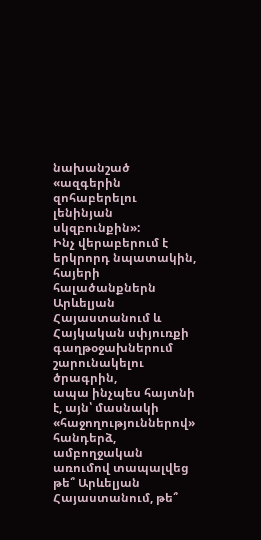նախանշած «ազգերին զոհաբերելու
լենինյան սկզբունքին»:
Ինչ վերաբերում է երկրորդ նպատակին, հայերի հալածանքներն Արևելյան
Հայաստանում և Հայկական սփյուռքի գաղթօջախներում շարունակելու ծրագրին,
ապա ինչպես հայտնի է, այն՝ մասնակի «հաջողություններով» հանդերձ,
ամբողջական առումով տապալվեց թե՞ Արևելյան Հայաստանում, թե՞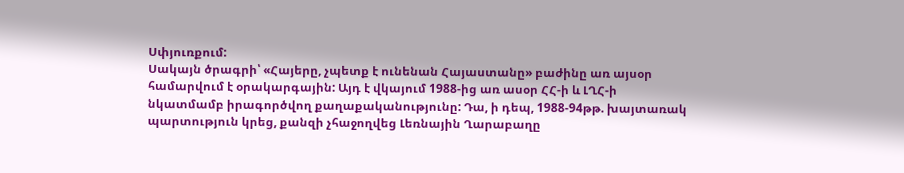Սփյուռքում:
Սակայն ծրագրի՝ «Հայերը, չպետք է ունենան Հայաստանը» բաժինը առ այսօր
համարվում է օրակարգային: Այդ է վկայում 1988-ից առ ասօր ՀՀ-ի և ԼՂՀ-ի
նկատմամբ իրագործվող քաղաքականությունը: Դա, ի դեպ, 1988-94թթ. խայտառակ
պարտություն կրեց, քանզի չհաջողվեց Լեռնային Ղարաբաղը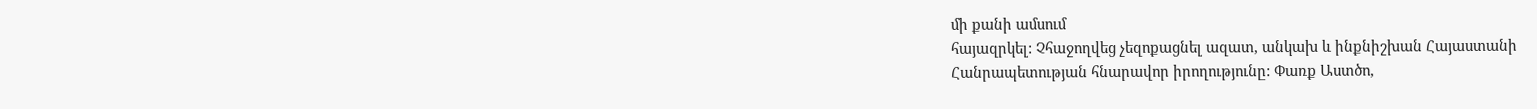մի քանի ամսում
հայազրկել: Չհաջողվեց չեզոքացնել ազատ, անկախ և ինքնիշխան Հայաստանի
Հանրապետության հնարավոր իրողությունը: Փառք Աստծո,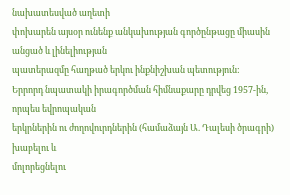նախատեսված աղետի
փոխարեն այսօր ունենք անկախության գործընթացը միասին անցած և լինելիության
պատերազմը հաղթած երկու ինքնիշխան պետություն:
Երրորդ նպատակի իրագործման հիմնաքարը դրվեց 1957-ին, որպես եվրոպական
երկրներին ու ժողովուրդներին (համաձայն Ա. Դալեսի ծրագրի) խաբելու և
մոլորեցնելու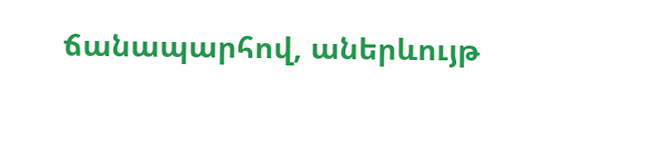ճանապարհով, աներևույթ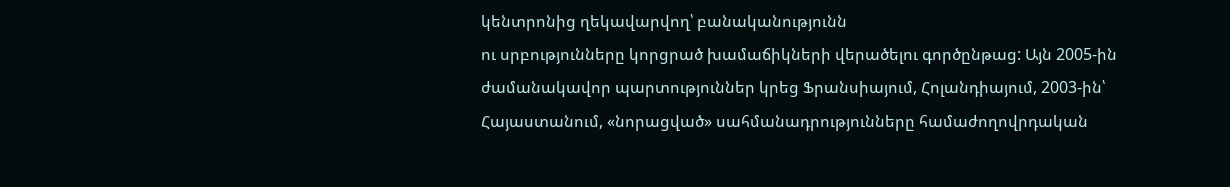կենտրոնից ղեկավարվող՝ բանականությունն
ու սրբությունները կորցրած խամաճիկների վերածելու գործընթաց: Այն 2005-ին
ժամանակավոր պարտություններ կրեց Ֆրանսիայում, Հոլանդիայում, 2003-ին՝
Հայաստանում, «նորացված» սահմանադրությունները համաժողովրդական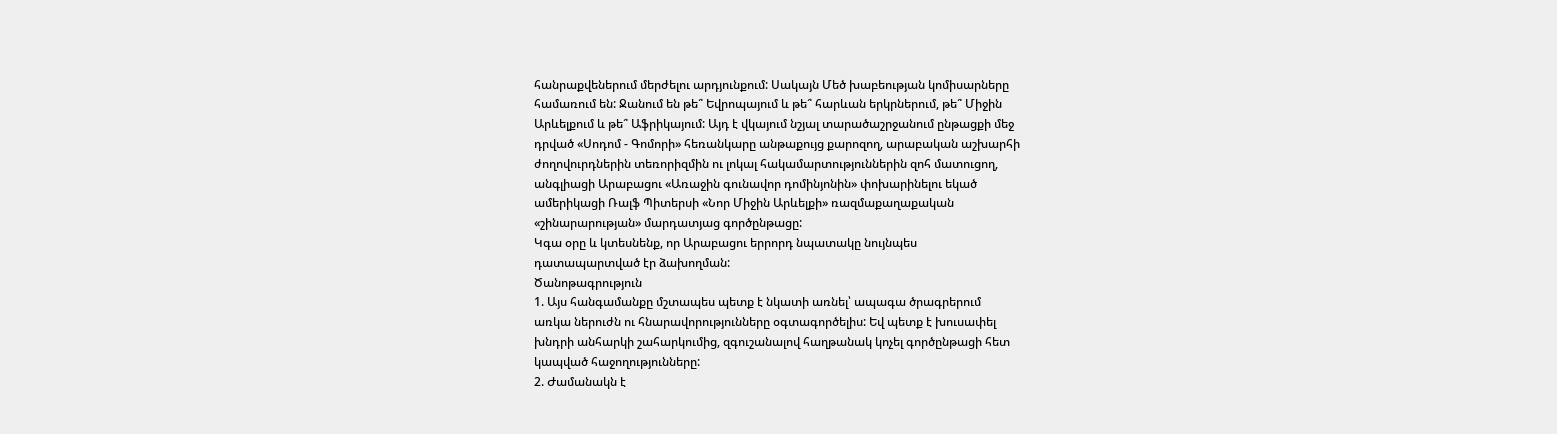հանրաքվեներում մերժելու արդյունքում: Սակայն Մեծ խաբեության կոմիսարները
համառում են: Ջանում են թե՞ Եվրոպայում և թե՞ հարևան երկրներում, թե՞ Միջին
Արևելքում և թե՞ Աֆրիկայում: Այդ է վկայում նշյալ տարածաշրջանում ընթացքի մեջ
դրված «Սոդոմ - Գոմորի» հեռանկարը անթաքույց քարոզող, արաբական աշխարհի
ժողովուրդներին տեռորիզմին ու լոկալ հակամարտություններին զոհ մատուցող,
անգլիացի Արաբացու «Առաջին գունավոր դոմինյոնին» փոխարինելու եկած
ամերիկացի Ռալֆ Պիտերսի «Նոր Միջին Արևելքի» ռազմաքաղաքական
«շինարարության» մարդատյաց գործընթացը:
Կգա օրը և կտեսնենք, որ Արաբացու երրորդ նպատակը նույնպես
դատապարտված էր ձախողման:
Ծանոթագրություն
1. Այս հանգամանքը մշտապես պետք է նկատի առնել՝ ապագա ծրագրերում
առկա ներուժն ու հնարավորությունները օգտագործելիս: Եվ պետք է խուսափել
խնդրի անհարկի շահարկումից, զգուշանալով հաղթանակ կոչել գործընթացի հետ
կապված հաջողությունները:
2. Ժամանակն է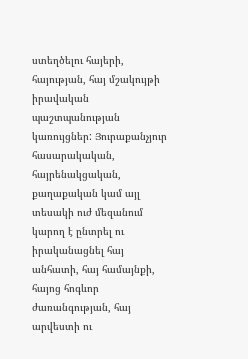ստեղծելու հայերի, հայության, հայ մշակույթի իրավական
պաշտպանության կառույցներ: Յուրաքանչյուր հասարակական, հայրենակցական,
քաղաքական կամ այլ տեսակի ուժ մեզանում կարող է ընտրել ու իրականացնել հայ
անհատի, հայ համայնքի, հայոց հոգևոր ժառանգության, հայ արվեստի ու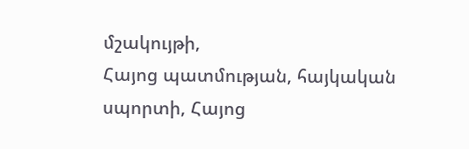մշակույթի,
Հայոց պատմության, հայկական սպորտի, Հայոց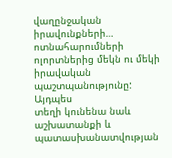վաղընջական իրավունքների…
ոտնահարումների ոլորտներից մեկն ու մեկի իրավական պաշտպանությունը: Այդպես
տեղի կունենա նաև աշխատանքի և պատասխանատվության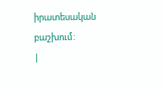իրատեսական
բաշխում:
|